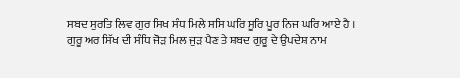ਸਬਦ ਸੁਰਤਿ ਲਿਵ ਗੁਰ ਸਿਖ ਸੰਧ ਮਿਲੇ ਸਸਿ ਘਰਿ ਸੂਰਿ ਪੂਰ ਨਿਜ ਘਰਿ ਆਏ ਹੈ ।
ਗੁਰੂ ਅਰ ਸਿੱਖ ਦੀ ਸੰਧਿ ਜੋੜ ਮਿਲ ਜੁੜ ਪੈਣ ਤੇ ਸ਼ਬਦ ਗੁਰੂ ਦੇ ਉਪਦੇਸ਼ ਨਾਮ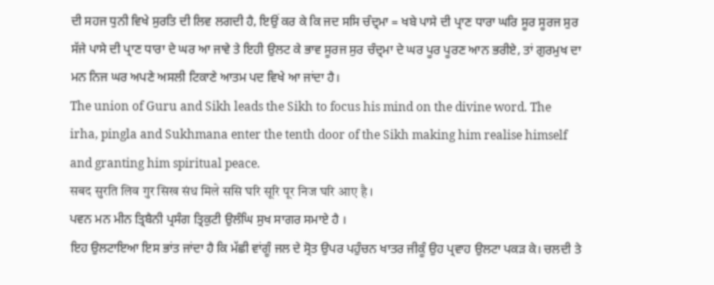ਦੀ ਸਹਜ ਧੁਨੀ ਵਿਖੇ ਸੁਰਤਿ ਦੀ ਲਿਵ ਲਗਦੀ ਹੈ, ਇਉਂ ਕਰ ਕੇ ਕਿ ਜਦ ਸਸਿ ਚੰਦ੍ਰਮਾ = ਖਬੇ ਪਾਸੇ ਦੀ ਪ੍ਰਾਣ ਧਾਰਾ ਘਰਿ ਸੂਰ ਸੂਰਜ ਸੁਰ ਸੱਜੇ ਪਾਸੇ ਦੀ ਪ੍ਰਾਣ ਧਾਰਾ ਦੇ ਘਰ ਆ ਜਾਵੇ ਤੇ ਇਹੀ ਉਲਟ ਕੇ ਭਾਵ ਸੂਰਜ ਸੁਰ ਚੰਦ੍ਰਮਾ ਦੇ ਘਰ ਪੂਰ ਪੂਰਣ ਆਨ ਭਰੀਏ, ਤਾਂ ਗੁਰਮੁਖ ਦਾ ਮਨ ਨਿਜ ਘਰ ਅਪਣੇ ਅਸਲੀ ਟਿਕਾਣੇ ਆਤਮ ਪਦ ਵਿਖੇ ਆ ਜਾਂਦਾ ਹੈ।
The union of Guru and Sikh leads the Sikh to focus his mind on the divine word. The irha, pingla and Sukhmana enter the tenth door of the Sikh making him realise himself and granting him spiritual peace.
सबद सुरति लिव गुर सिख संध मिले ससि घरि सूरि पूर निज घरि आए है ।
ਪਵਨ ਮਨ ਮੀਨ ਤ੍ਰਿਬੈਨੀ ਪ੍ਰਸੰਗ ਤ੍ਰਿਕੁਟੀ ਉਲੰਘਿ ਸੁਖ ਸਾਗਰ ਸਮਾਏ ਹੈ ।
ਇਹ ਉਲਟਾਇਆ ਇਸ ਭਾਂਤ ਜਾਂਦਾ ਹੈ ਕਿ ਮੱਛੀ ਵਾਂਗੂੰ ਜਲ ਦੇ ਸ੍ਰੋਤ ਉਪਰ ਪਹੁੰਚਨ ਖਾਤਰ ਜੀਕੂੰ ਉਹ ਪ੍ਰਵਾਹ ਉਲਟਾ ਪਕੜ ਕੇ। ਚਲਦੀ ਤੇ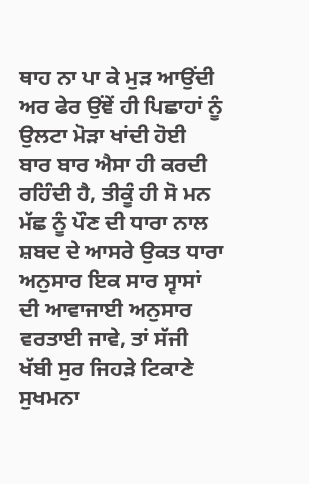ਥਾਹ ਨਾ ਪਾ ਕੇ ਮੁੜ ਆਉਂਦੀ ਅਰ ਫੇਰ ਉਂਞੇਂ ਹੀ ਪਿਛਾਹਾਂ ਨੂੰ ਉਲਟਾ ਮੋੜਾ ਖਾਂਦੀ ਹੋਈ ਬਾਰ ਬਾਰ ਐਸਾ ਹੀ ਕਰਦੀ ਰਹਿੰਦੀ ਹੈ, ਤੀਕੂੰ ਹੀ ਸੋ ਮਨ ਮੱਛ ਨੂੰ ਪੌਣ ਦੀ ਧਾਰਾ ਨਾਲ ਸ਼ਬਦ ਦੇ ਆਸਰੇ ਉਕਤ ਧਾਰਾ ਅਨੁਸਾਰ ਇਕ ਸਾਰ ਸ੍ਵਾਸਾਂ ਦੀ ਆਵਾਜਾਈ ਅਨੁਸਾਰ ਵਰਤਾਈ ਜਾਵੇ, ਤਾਂ ਸੱਜੀ ਖੱਬੀ ਸੁਰ ਜਿਹੜੇ ਟਿਕਾਣੇ ਸੁਖਮਨਾ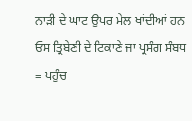ਨਾੜੀ ਦੇ ਘਾਟ ਉਪਰ ਮੇਲ ਖਾਂਦੀਆਂ ਹਨ ਓਸ ਤ੍ਰਿਬੇਣੀ ਦੇ ਟਿਕਾਣੇ ਜਾ ਪ੍ਰਸੰਗ ਸੰਬਧ = ਪਹੁੰਚ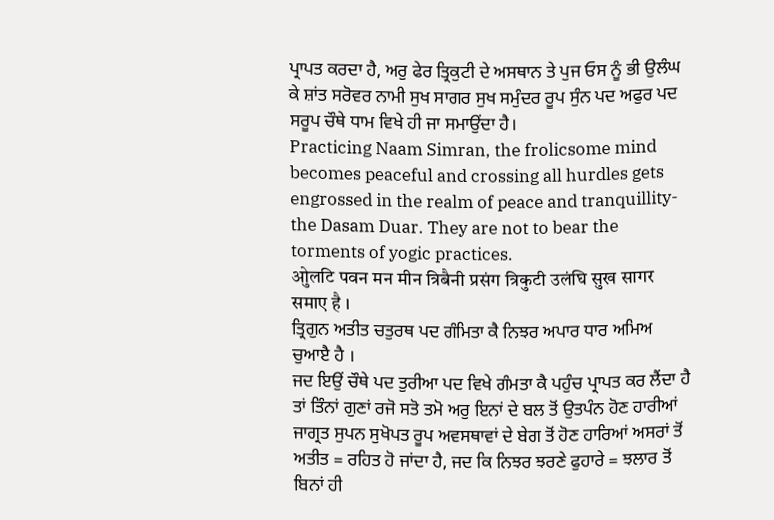ਪ੍ਰਾਪਤ ਕਰਦਾ ਹੈ, ਅਰੁ ਫੇਰ ਤ੍ਰਿਕੁਟੀ ਦੇ ਅਸਥਾਨ ਤੇ ਪੁਜ ਓਸ ਨੂੰ ਭੀ ਉਲੰਘ ਕੇ ਸ਼ਾਂਤ ਸਰੋਵਰ ਨਾਮੀ ਸੁਖ ਸਾਗਰ ਸੁਖ ਸਮੁੰਦਰ ਰੂਪ ਸੁੰਨ ਪਦ ਅਫੁਰ ਪਦ ਸਰੂਪ ਚੌਥੇ ਧਾਮ ਵਿਖੇ ਹੀ ਜਾ ਸਮਾਉਂਦਾ ਹੈ।
Practicing Naam Simran, the frolicsome mind becomes peaceful and crossing all hurdles gets engrossed in the realm of peace and tranquillity-the Dasam Duar. They are not to bear the torments of yogic practices.
ओुलटि पवन मन मीन त्रिबैनी प्रसंग त्रिकुटी उलंघि सुख सागर समाए है ।
ਤ੍ਰਿਗੁਨ ਅਤੀਤ ਚਤੁਰਥ ਪਦ ਗੰਮਿਤਾ ਕੈ ਨਿਝਰ ਅਪਾਰ ਧਾਰ ਅਮਿਅ ਚੁਆੲੈ ਹੈ ।
ਜਦ ਇਉਂ ਚੌਥੇ ਪਦ ਤੁਰੀਆ ਪਦ ਵਿਖੇ ਗੰਮਤਾ ਕੈ ਪਹੁੰਚ ਪ੍ਰਾਪਤ ਕਰ ਲੈਂਦਾ ਹੈ ਤਾਂ ਤਿੰਨਾਂ ਗੁਣਾਂ ਰਜੋ ਸਤੋ ਤਮੋ ਅਰੁ ਇਨਾਂ ਦੇ ਬਲ ਤੋਂ ਉਤਪੰਨ ਹੋਣ ਹਾਰੀਆਂ ਜਾਗ੍ਰਤ ਸੁਪਨ ਸੁਖੋਪਤ ਰੂਪ ਅਵਸਥਾਵਾਂ ਦੇ ਬੇਗ ਤੋਂ ਹੋਣ ਹਾਰਿਆਂ ਅਸਰਾਂ ਤੋਂ ਅਤੀਤ = ਰਹਿਤ ਹੋ ਜਾਂਦਾ ਹੈ, ਜਦ ਕਿ ਨਿਝਰ ਝਰਣੇ ਫੁਹਾਰੇ = ਝਲਾਰ ਤੋਂ ਬਿਨਾਂ ਹੀ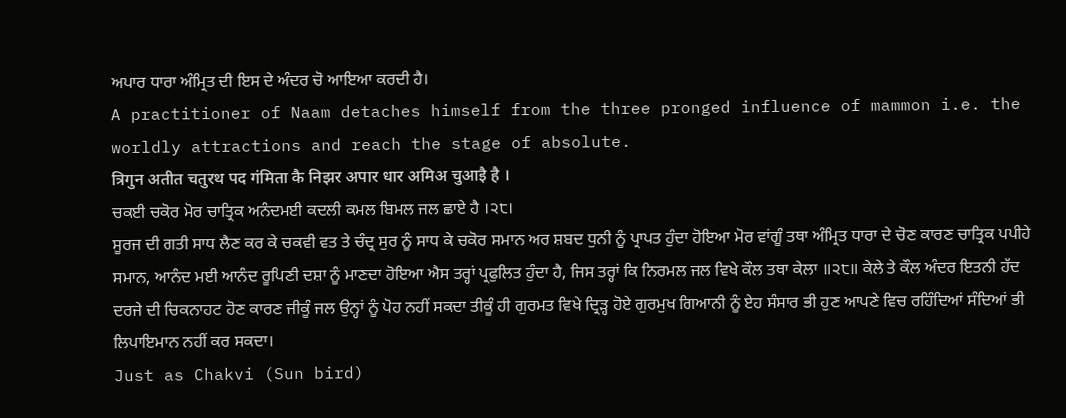ਅਪਾਰ ਧਾਰਾ ਅੰਮ੍ਰਿਤ ਦੀ ਇਸ ਦੇ ਅੰਦਰ ਚੋ ਆਇਆ ਕਰਦੀ ਹੈ।
A practitioner of Naam detaches himself from the three pronged influence of mammon i.e. the worldly attractions and reach the stage of absolute.
त्रिगुन अतीत चतुरथ पद गंमिता कै निझर अपार धार अमिअ चुआइै है ।
ਚਕਈ ਚਕੋਰ ਮੋਰ ਚਾਤ੍ਰਿਕ ਅਨੰਦਮਈ ਕਦਲੀ ਕਮਲ ਬਿਮਲ ਜਲ ਛਾਏ ਹੈ ।੨੮।
ਸੂਰਜ ਦੀ ਗਤੀ ਸਾਧ ਲੈਣ ਕਰ ਕੇ ਚਕਵੀ ਵਤ ਤੇ ਚੰਦ੍ਰ ਸੁਰ ਨੂੰ ਸਾਧ ਕੇ ਚਕੋਰ ਸਮਾਨ ਅਰ ਸ਼ਬਦ ਧੁਨੀ ਨੂੰ ਪ੍ਰਾਪਤ ਹੁੰਦਾ ਹੋਇਆ ਮੋਰ ਵਾਂਗੂੰ ਤਥਾ ਅੰਮ੍ਰਿਤ ਧਾਰਾ ਦੇ ਚੋਣ ਕਾਰਣ ਚਾਤ੍ਰਿਕ ਪਪੀਹੇ ਸਮਾਨ, ਆਨੰਦ ਮਈ ਆਨੰਦ ਰੂਪਿਣੀ ਦਸ਼ਾ ਨੂੰ ਮਾਣਦਾ ਹੋਇਆ ਐਸ ਤਰ੍ਹਾਂ ਪ੍ਰਫੁਲਿਤ ਹੁੰਦਾ ਹੈ, ਜਿਸ ਤਰ੍ਹਾਂ ਕਿ ਨਿਰਮਲ ਜਲ ਵਿਖੇ ਕੌਲ ਤਥਾ ਕੇਲਾ ॥੨੮॥ ਕੇਲੇ ਤੇ ਕੌਲ ਅੰਦਰ ਇਤਨੀ ਹੱਦ ਦਰਜੇ ਦੀ ਚਿਕਨਾਹਟ ਹੋਣ ਕਾਰਣ ਜੀਕੂੰ ਜਲ ਉਨ੍ਹਾਂ ਨੂੰ ਪੋਹ ਨਹੀਂ ਸਕਦਾ ਤੀਕੂੰ ਹੀ ਗੁਰਮਤ ਵਿਖੇ ਦ੍ਰਿੜ੍ਹ ਹੋਏ ਗੁਰਮੁਖ ਗਿਆਨੀ ਨੂੰ ਏਹ ਸੰਸਾਰ ਭੀ ਹੁਣ ਆਪਣੇ ਵਿਚ ਰਹਿੰਦਿਆਂ ਸੰਦਿਆਂ ਭੀ ਲਿਪਾਇਮਾਨ ਨਹੀਂ ਕਰ ਸਕਦਾ।
Just as Chakvi (Sun bird)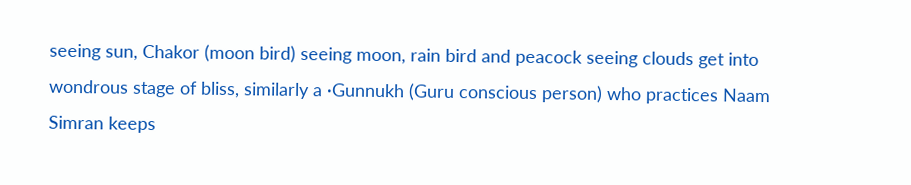seeing sun, Chakor (moon bird) seeing moon, rain bird and peacock seeing clouds get into wondrous stage of bliss, similarly a ·Gunnukh (Guru conscious person) who practices Naam Simran keeps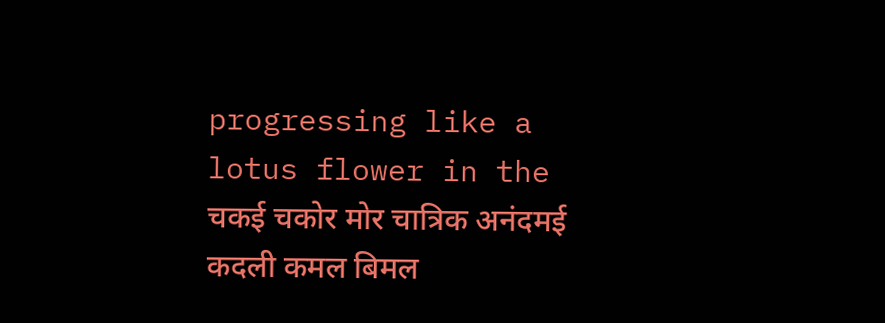progressing like a lotus flower in the
चकई चकोर मोर चात्रिक अनंदमई कदली कमल बिमल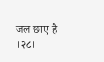जल छाए है ।२८।